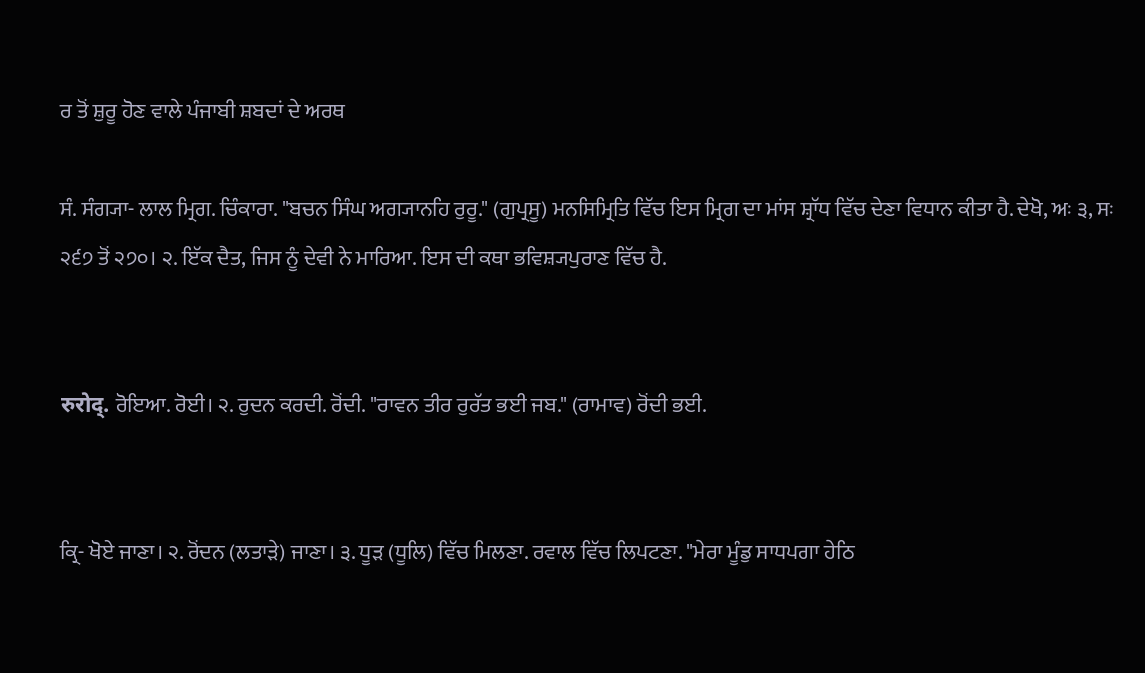ਰ ਤੋਂ ਸ਼ੁਰੂ ਹੋਣ ਵਾਲੇ ਪੰਜਾਬੀ ਸ਼ਬਦਾਂ ਦੇ ਅਰਥ

ਸੰ. ਸੰਗ੍ਯਾ- ਲਾਲ ਮ੍ਰਿਗ. ਚਿੰਕਾਰਾ. "ਬਚਨ ਸਿੰਘ ਅਗ੍ਯਾਨਹਿ ਰੁਰੂ." (ਗੁਪ੍ਰਸੂ) ਮਨਸਿਮ੍ਰਿਤਿ ਵਿੱਚ ਇਸ ਮ੍ਰਿਗ ਦਾ ਮਾਂਸ ਸ਼੍ਰਾੱਧ ਵਿੱਚ ਦੇਣਾ ਵਿਧਾਨ ਕੀਤਾ ਹੈ. ਦੇਖੋ, ਅਃ ੩, ਸਃ ੨੬੭ ਤੋਂ ੨੭੦। ੨. ਇੱਕ ਦੈਤ, ਜਿਸ ਨੂੰ ਦੇਵੀ ਨੇ ਮਾਰਿਆ. ਇਸ ਦੀ ਕਥਾ ਭਵਿਸ਼੍ਯਪੁਰਾਣ ਵਿੱਚ ਹੈ.


रुरोद्. ਰੋਇਆ. ਰੋਈ। ੨. ਰੁਦਨ ਕਰਦੀ. ਰੋਂਦੀ. "ਰਾਵਨ ਤੀਰ ਰੁਰੱਤ ਭਈ ਜਬ." (ਰਾਮਾਵ) ਰੋਂਦੀ ਭਈ.


ਕ੍ਰਿ- ਖੋਏ ਜਾਣਾ। ੨. ਰੋਂਦਨ (ਲਤਾੜੇ) ਜਾਣਾ। ੩. ਧੂੜ (ਧੂਲਿ) ਵਿੱਚ ਮਿਲਣਾ. ਰਵਾਲ ਵਿੱਚ ਲਿਪਟਣਾ. "ਮੇਰਾ ਮੂੰਡੁ ਸਾਧਪਗਾ ਹੇਠਿ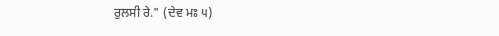ਰੁਲਸੀ ਰੇ." (ਦੇਵ ਮਃ ੫)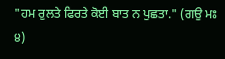"ਹਮ ਰੁਲਤੇ ਫਿਰਤੇ ਕੋਈ ਬਾਤ ਨ ਪੁਛਤਾ." (ਗਉ ਮਃ ੪)